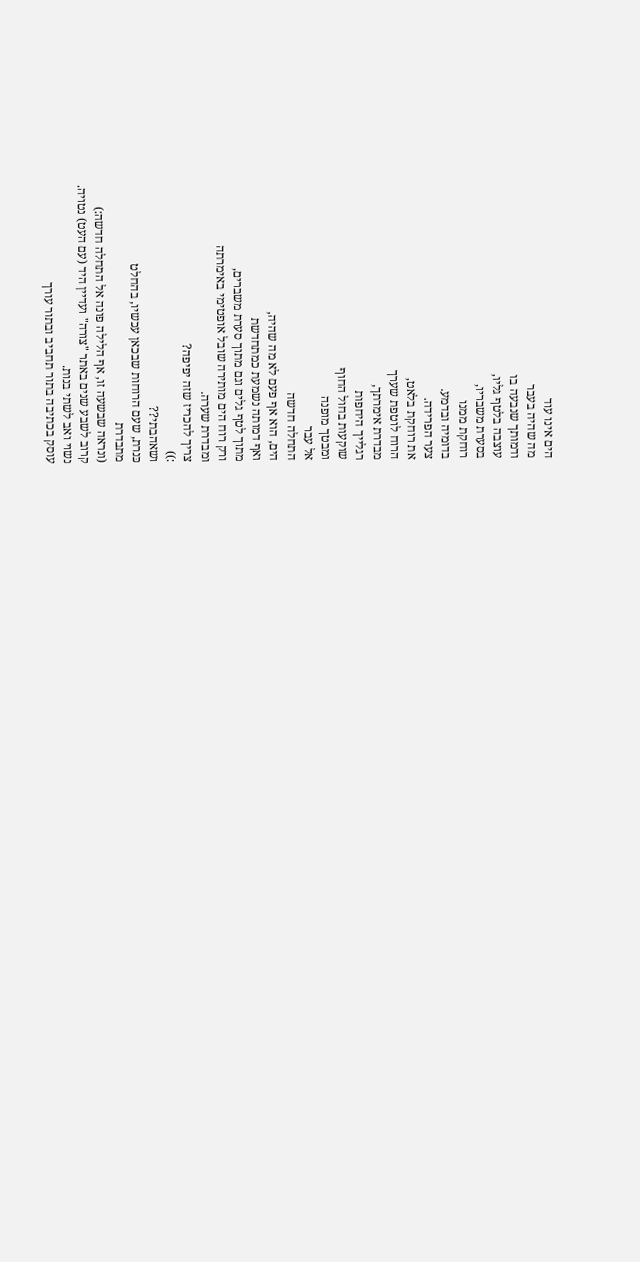הים אינו עוד
מה שהיה בעבר
ודמותך שנבעה בו
עוצבה בלטף גליו,
בסערת משבריו,
רוחקת ממנו
בדומיה ובדמע.
צער הפרידה.
את רוחקת בלאט,
הרוח לוטפת שערך
מבדרת אימרתך,
רגלייך היחפות
שוקעות בחול החוף
ומבטך מופנה
אל עבר
התחלה חדשה
הים, הוא אף פעם לא מה שהיה,
ואף דמותה נשמעת כמתחדשת
מתוך לטף גלים וגם מתוך סערת משברים,
ורק רוח הים מותירה שובל אופטימי באימרתה
ומבדרת שערה.
צריך להכריז שזה יפיפה?
:))
ושאהבתי??
כּנרת, שעם הרוחות שבכאן עכשיו, בהחלט
מתבדרת
(ונראה שבשעה זו, אף הלילה פונה אל התחלה חדשה:)
קרוב לשבע שנים באתר "צורה" ועדיין היד (עם העט) נטויה.
נשוי ואב לשתי בנות.
עוסק בכתיבה בתור תחביב ובתור עורך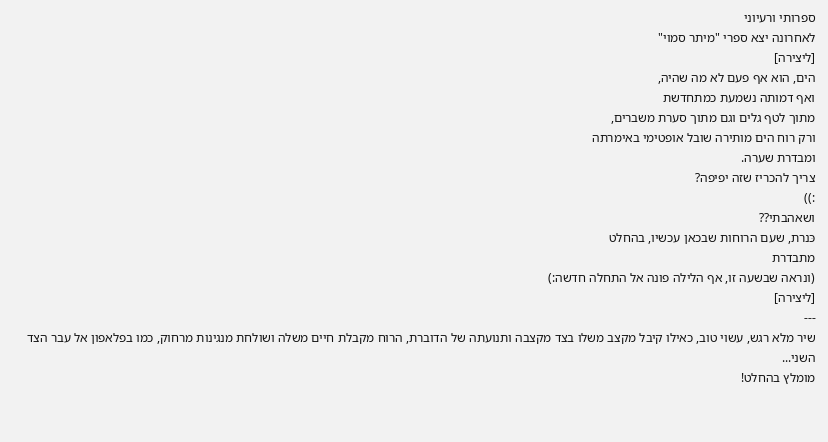ספרותי ורעיוני
לאחרונה יצא ספרי "מיתר סמוי"
[ליצירה]
הים, הוא אף פעם לא מה שהיה,
ואף דמותה נשמעת כמתחדשת
מתוך לטף גלים וגם מתוך סערת משברים,
ורק רוח הים מותירה שובל אופטימי באימרתה
ומבדרת שערה.
צריך להכריז שזה יפיפה?
:))
ושאהבתי??
כּנרת, שעם הרוחות שבכאן עכשיו, בהחלט
מתבדרת
(ונראה שבשעה זו, אף הלילה פונה אל התחלה חדשה:)
[ליצירה]
---
שיר מלא רגש, עשוי טוב, כאילו קיבל מקצב משלו בצד מקצבה ותנועתה של הדוברת, הרוח מקבלת חיים משלה ושולחת מנגינות מרחוק, כמו בפלאפון אל עבר הצד השני...
מומלץ בהחלט!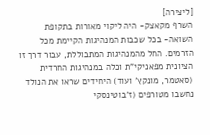[ליצירה]
השרף מקאצק- היה ליקוי מאורות בתקופת השואה- בכל שכבות המנהיגות הקיימת מכל הזרמים. החל מהמנהיגות המתבוללת, עבור דרך זו הציונית מפאניקי"ת וכלה במנהיגות החרדית (סאטמר, מונקץ' ועוד) היחידים שראו את הנולד נחשבו מטורפים (ז'בוטינסקי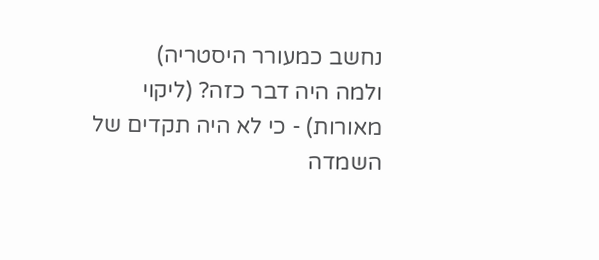נחשב כמעורר היסטריה)
ולמה היה דבר כזה? (ליקוי מאורות) - כי לא היה תקדים של השמדה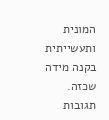המונית ותעשייתית בקנה מידה שכזה.
תגובות